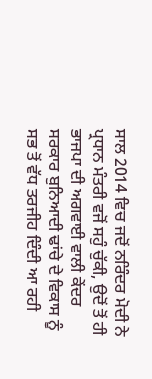ਸਾਲ 2014 ਵਿਚ ਜਦੋਂ ਨਰਿੰਦਰ ਮੋਦੀ ਨੇ ਪ੍ਰਧਾਨ ਮੰਤਰੀ ਵਜੋਂ ਸਹੁੰ ਚੁੱਕੀ, ਉਦੋਂ ਤੋਂ ਹੀ ਭਾਜਪਾ ਦੀ ਅਗਵਾਈ ਵਾਲੀ ਕੇਂਦਰ ਸਰਕਾਰ ਬੁਨਿਆਦੀ ਢਾਂਚੇ ਦੇ ਵਿਕਾਸ ਨੂੰ ਸਭ ਤੋਂ ਵੱਧ ਤਰਜੀਹ ਦਿੰਦੀ ਆ ਰਹੀ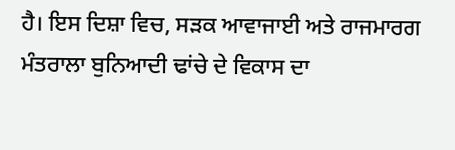ਹੈ। ਇਸ ਦਿਸ਼ਾ ਵਿਚ, ਸੜਕ ਆਵਾਜਾਈ ਅਤੇ ਰਾਜਮਾਰਗ ਮੰਤਰਾਲਾ ਬੁਨਿਆਦੀ ਢਾਂਚੇ ਦੇ ਵਿਕਾਸ ਦਾ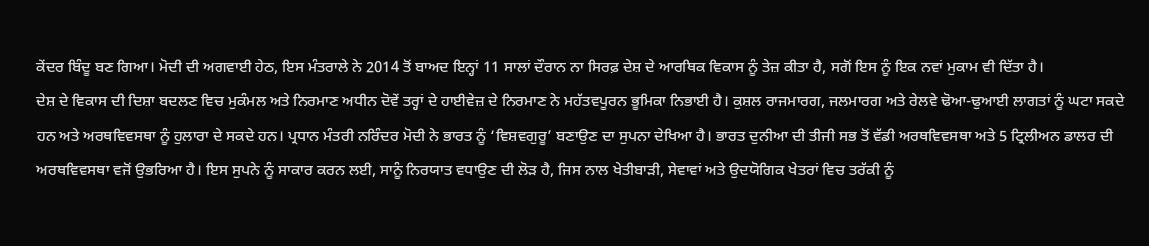ਕੇਂਦਰ ਬਿੰਦੂ ਬਣ ਗਿਆ। ਮੋਦੀ ਦੀ ਅਗਵਾਈ ਹੇਠ, ਇਸ ਮੰਤਰਾਲੇ ਨੇ 2014 ਤੋਂ ਬਾਅਦ ਇਨ੍ਹਾਂ 11 ਸਾਲਾਂ ਦੌਰਾਨ ਨਾ ਸਿਰਫ਼ ਦੇਸ਼ ਦੇ ਆਰਥਿਕ ਵਿਕਾਸ ਨੂੰ ਤੇਜ਼ ਕੀਤਾ ਹੈ, ਸਗੋਂ ਇਸ ਨੂੰ ਇਕ ਨਵਾਂ ਮੁਕਾਮ ਵੀ ਦਿੱਤਾ ਹੈ।
ਦੇਸ਼ ਦੇ ਵਿਕਾਸ ਦੀ ਦਿਸ਼ਾ ਬਦਲਣ ਵਿਚ ਮੁਕੰਮਲ ਅਤੇ ਨਿਰਮਾਣ ਅਧੀਨ ਦੋਵੇਂ ਤਰ੍ਹਾਂ ਦੇ ਹਾਈਵੇਜ਼ ਦੇ ਨਿਰਮਾਣ ਨੇ ਮਹੱਤਵਪੂਰਨ ਭੂਮਿਕਾ ਨਿਭਾਈ ਹੈ। ਕੁਸ਼ਲ ਰਾਜਮਾਰਗ, ਜਲਮਾਰਗ ਅਤੇ ਰੇਲਵੇ ਢੋਆ-ਢੁਆਈ ਲਾਗਤਾਂ ਨੂੰ ਘਟਾ ਸਕਦੇ ਹਨ ਅਤੇ ਅਰਥਵਿਵਸਥਾ ਨੂੰ ਹੁਲਾਰਾ ਦੇ ਸਕਦੇ ਹਨ। ਪ੍ਰਧਾਨ ਮੰਤਰੀ ਨਰਿੰਦਰ ਮੋਦੀ ਨੇ ਭਾਰਤ ਨੂੰ ‘ਵਿਸ਼ਵਗੁਰੂ’ ਬਣਾਉਣ ਦਾ ਸੁਪਨਾ ਦੇਖਿਆ ਹੈ। ਭਾਰਤ ਦੁਨੀਆ ਦੀ ਤੀਜੀ ਸਭ ਤੋਂ ਵੱਡੀ ਅਰਥਵਿਵਸਥਾ ਅਤੇ 5 ਟ੍ਰਿਲੀਅਨ ਡਾਲਰ ਦੀ ਅਰਥਵਿਵਸਥਾ ਵਜੋਂ ਉਭਰਿਆ ਹੈ। ਇਸ ਸੁਪਨੇ ਨੂੰ ਸਾਕਾਰ ਕਰਨ ਲਈ, ਸਾਨੂੰ ਨਿਰਯਾਤ ਵਧਾਉਣ ਦੀ ਲੋੜ ਹੈ, ਜਿਸ ਨਾਲ ਖੇਤੀਬਾੜੀ, ਸੇਵਾਵਾਂ ਅਤੇ ਉਦਯੋਗਿਕ ਖੇਤਰਾਂ ਵਿਚ ਤਰੱਕੀ ਨੂੰ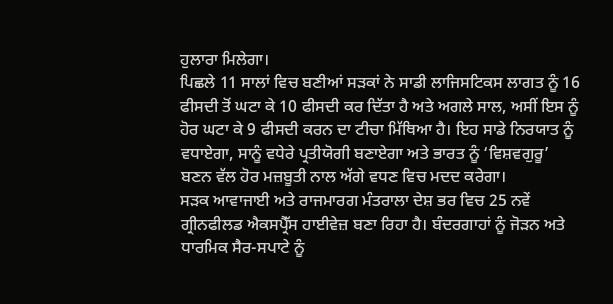ਹੁਲਾਰਾ ਮਿਲੇਗਾ।
ਪਿਛਲੇ 11 ਸਾਲਾਂ ਵਿਚ ਬਣੀਆਂ ਸੜਕਾਂ ਨੇ ਸਾਡੀ ਲਾਜਿਸਟਿਕਸ ਲਾਗਤ ਨੂੰ 16 ਫੀਸਦੀ ਤੋਂ ਘਟਾ ਕੇ 10 ਫੀਸਦੀ ਕਰ ਦਿੱਤਾ ਹੈ ਅਤੇ ਅਗਲੇ ਸਾਲ, ਅਸੀਂ ਇਸ ਨੂੰ ਹੋਰ ਘਟਾ ਕੇ 9 ਫੀਸਦੀ ਕਰਨ ਦਾ ਟੀਚਾ ਮਿੱਥਿਆ ਹੈ। ਇਹ ਸਾਡੇ ਨਿਰਯਾਤ ਨੂੰ ਵਧਾਏਗਾ, ਸਾਨੂੰ ਵਧੇਰੇ ਪ੍ਰਤੀਯੋਗੀ ਬਣਾਏਗਾ ਅਤੇ ਭਾਰਤ ਨੂੰ ‘ਵਿਸ਼ਵਗੁਰੂ’ ਬਣਨ ਵੱਲ ਹੋਰ ਮਜ਼ਬੂਤੀ ਨਾਲ ਅੱਗੇ ਵਧਣ ਵਿਚ ਮਦਦ ਕਰੇਗਾ।
ਸੜਕ ਆਵਾਜਾਈ ਅਤੇ ਰਾਜਮਾਰਗ ਮੰਤਰਾਲਾ ਦੇਸ਼ ਭਰ ਵਿਚ 25 ਨਵੇਂ ਗ੍ਰੀਨਫੀਲਡ ਐਕਸਪ੍ਰੈੱਸ ਹਾਈਵੇਜ਼ ਬਣਾ ਰਿਹਾ ਹੈ। ਬੰਦਰਗਾਹਾਂ ਨੂੰ ਜੋੜਨ ਅਤੇ ਧਾਰਮਿਕ ਸੈਰ-ਸਪਾਟੇ ਨੂੰ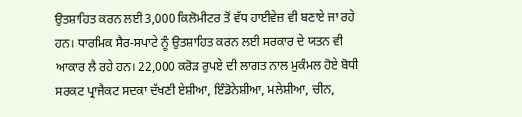ਉਤਸ਼ਾਹਿਤ ਕਰਨ ਲਈ 3,000 ਕਿਲੋਮੀਟਰ ਤੋਂ ਵੱਧ ਹਾਈਵੇਜ਼ ਵੀ ਬਣਾਏ ਜਾ ਰਹੇ ਹਨ। ਧਾਰਮਿਕ ਸੈਰ-ਸਪਾਟੇ ਨੂੰ ਉਤਸ਼ਾਹਿਤ ਕਰਨ ਲਈ ਸਰਕਾਰ ਦੇ ਯਤਨ ਵੀ ਆਕਾਰ ਲੈ ਰਹੇ ਹਨ। 22,000 ਕਰੋੜ ਰੁਪਏ ਦੀ ਲਾਗਤ ਨਾਲ ਮੁਕੰਮਲ ਹੋਏ ਬੋਧੀ ਸਰਕਟ ਪ੍ਰਾਜੈਕਟ ਸਦਕਾ ਦੱਖਣੀ ਏਸ਼ੀਆ, ਇੰਡੋਨੇਸ਼ੀਆ, ਮਲੇਸ਼ੀਆ, ਚੀਨ,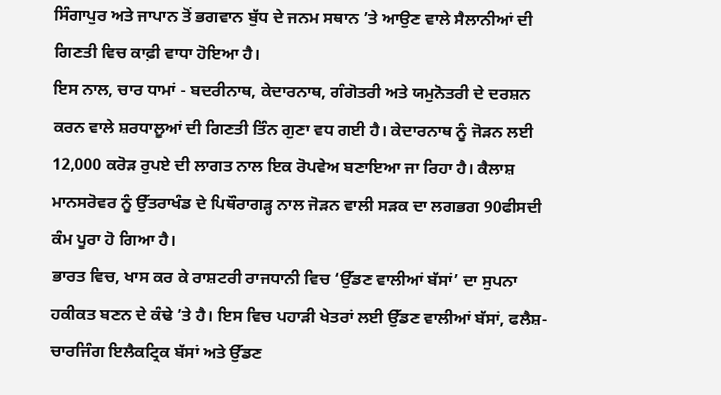ਸਿੰਗਾਪੁਰ ਅਤੇ ਜਾਪਾਨ ਤੋਂ ਭਗਵਾਨ ਬੁੱਧ ਦੇ ਜਨਮ ਸਥਾਨ ’ਤੇ ਆਉਣ ਵਾਲੇ ਸੈਲਾਨੀਆਂ ਦੀ ਗਿਣਤੀ ਵਿਚ ਕਾਫ਼ੀ ਵਾਧਾ ਹੋਇਆ ਹੈ।
ਇਸ ਨਾਲ, ਚਾਰ ਧਾਮਾਂ - ਬਦਰੀਨਾਥ, ਕੇਦਾਰਨਾਥ, ਗੰਗੋਤਰੀ ਅਤੇ ਯਮੁਨੋਤਰੀ ਦੇ ਦਰਸ਼ਨ ਕਰਨ ਵਾਲੇ ਸ਼ਰਧਾਲੂਆਂ ਦੀ ਗਿਣਤੀ ਤਿੰਨ ਗੁਣਾ ਵਧ ਗਈ ਹੈ। ਕੇਦਾਰਨਾਥ ਨੂੰ ਜੋੜਨ ਲਈ 12,000 ਕਰੋੜ ਰੁਪਏ ਦੀ ਲਾਗਤ ਨਾਲ ਇਕ ਰੋਪਵੇਅ ਬਣਾਇਆ ਜਾ ਰਿਹਾ ਹੈ। ਕੈਲਾਸ਼ ਮਾਨਸਰੋਵਰ ਨੂੰ ਉੱਤਰਾਖੰਡ ਦੇ ਪਿਥੌਰਾਗੜ੍ਹ ਨਾਲ ਜੋੜਨ ਵਾਲੀ ਸੜਕ ਦਾ ਲਗਭਗ 90ਫੀਸਦੀ ਕੰਮ ਪੂਰਾ ਹੋ ਗਿਆ ਹੈ।
ਭਾਰਤ ਵਿਚ, ਖਾਸ ਕਰ ਕੇ ਰਾਸ਼ਟਰੀ ਰਾਜਧਾਨੀ ਵਿਚ ‘ਉੱਡਣ ਵਾਲੀਆਂ ਬੱਸਾਂ’ ਦਾ ਸੁਪਨਾ ਹਕੀਕਤ ਬਣਨ ਦੇ ਕੰਢੇ ’ਤੇ ਹੈ। ਇਸ ਵਿਚ ਪਹਾੜੀ ਖੇਤਰਾਂ ਲਈ ਉੱਡਣ ਵਾਲੀਆਂ ਬੱਸਾਂ, ਫਲੈਸ਼-ਚਾਰਜਿੰਗ ਇਲੈਕਟ੍ਰਿਕ ਬੱਸਾਂ ਅਤੇ ਉੱਡਣ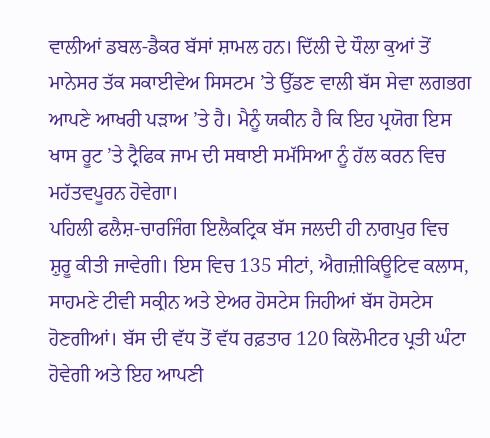ਵਾਲੀਆਂ ਡਬਲ-ਡੈਕਰ ਬੱਸਾਂ ਸ਼ਾਮਲ ਹਨ। ਦਿੱਲੀ ਦੇ ਧੌਲਾ ਕੁਆਂ ਤੋਂ ਮਾਨੇਸਰ ਤੱਕ ਸਕਾਈਵੇਅ ਸਿਸਟਮ ’ਤੇ ਉੱਡਣ ਵਾਲੀ ਬੱਸ ਸੇਵਾ ਲਗਭਗ ਆਪਣੇ ਆਖਰੀ ਪੜਾਅ ’ਤੇ ਹੈ। ਮੈਨੂੰ ਯਕੀਨ ਹੈ ਕਿ ਇਹ ਪ੍ਰਯੋਗ ਇਸ ਖਾਸ ਰੂਟ ’ਤੇ ਟ੍ਰੈਫਿਕ ਜਾਮ ਦੀ ਸਥਾਈ ਸਮੱਸਿਆ ਨੂੰ ਹੱਲ ਕਰਨ ਵਿਚ ਮਹੱਤਵਪੂਰਨ ਹੋਵੇਗਾ।
ਪਹਿਲੀ ਫਲੈਸ਼-ਚਾਰਜਿੰਗ ਇਲੈਕਟ੍ਰਿਕ ਬੱਸ ਜਲਦੀ ਹੀ ਨਾਗਪੁਰ ਵਿਚ ਸ਼ੁਰੂ ਕੀਤੀ ਜਾਵੇਗੀ। ਇਸ ਵਿਚ 135 ਸੀਟਾਂ, ਐਗਜ਼ੀਕਿਊਟਿਵ ਕਲਾਸ, ਸਾਹਮਣੇ ਟੀਵੀ ਸਕ੍ਰੀਨ ਅਤੇ ਏਅਰ ਹੋਸਟੇਸ ਜਿਹੀਆਂ ਬੱਸ ਹੋਸਟੇਸ ਹੋਣਗੀਆਂ। ਬੱਸ ਦੀ ਵੱਧ ਤੋਂ ਵੱਧ ਰਫ਼ਤਾਰ 120 ਕਿਲੋਮੀਟਰ ਪ੍ਰਤੀ ਘੰਟਾ ਹੋਵੇਗੀ ਅਤੇ ਇਹ ਆਪਣੀ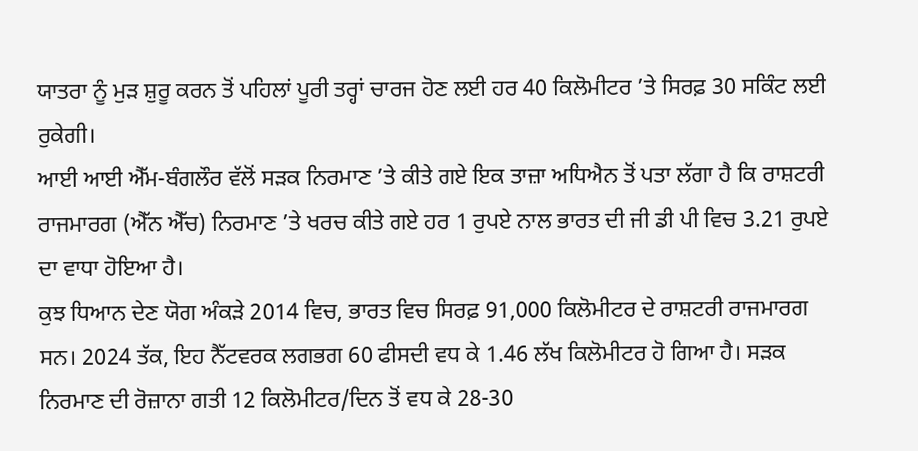ਯਾਤਰਾ ਨੂੰ ਮੁੜ ਸ਼ੁਰੂ ਕਰਨ ਤੋਂ ਪਹਿਲਾਂ ਪੂਰੀ ਤਰ੍ਹਾਂ ਚਾਰਜ ਹੋਣ ਲਈ ਹਰ 40 ਕਿਲੋਮੀਟਰ ’ਤੇ ਸਿਰਫ਼ 30 ਸਕਿੰਟ ਲਈ ਰੁਕੇਗੀ।
ਆਈ ਆਈ ਐੱਮ-ਬੰਗਲੌਰ ਵੱਲੋਂ ਸੜਕ ਨਿਰਮਾਣ ’ਤੇ ਕੀਤੇ ਗਏ ਇਕ ਤਾਜ਼ਾ ਅਧਿਐਨ ਤੋਂ ਪਤਾ ਲੱਗਾ ਹੈ ਕਿ ਰਾਸ਼ਟਰੀ ਰਾਜਮਾਰਗ (ਐੱਨ ਐੱਚ) ਨਿਰਮਾਣ ’ਤੇ ਖਰਚ ਕੀਤੇ ਗਏ ਹਰ 1 ਰੁਪਏ ਨਾਲ ਭਾਰਤ ਦੀ ਜੀ ਡੀ ਪੀ ਵਿਚ 3.21 ਰੁਪਏ ਦਾ ਵਾਧਾ ਹੋਇਆ ਹੈ।
ਕੁਝ ਧਿਆਨ ਦੇਣ ਯੋਗ ਅੰਕੜੇ 2014 ਵਿਚ, ਭਾਰਤ ਵਿਚ ਸਿਰਫ਼ 91,000 ਕਿਲੋਮੀਟਰ ਦੇ ਰਾਸ਼ਟਰੀ ਰਾਜਮਾਰਗ ਸਨ। 2024 ਤੱਕ, ਇਹ ਨੈੱਟਵਰਕ ਲਗਭਗ 60 ਫੀਸਦੀ ਵਧ ਕੇ 1.46 ਲੱਖ ਕਿਲੋਮੀਟਰ ਹੋ ਗਿਆ ਹੈ। ਸੜਕ ਨਿਰਮਾਣ ਦੀ ਰੋਜ਼ਾਨਾ ਗਤੀ 12 ਕਿਲੋਮੀਟਰ/ਦਿਨ ਤੋਂ ਵਧ ਕੇ 28-30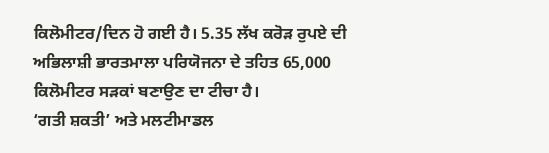ਕਿਲੋਮੀਟਰ/ਦਿਨ ਹੋ ਗਈ ਹੈ। 5.35 ਲੱਖ ਕਰੋੜ ਰੁਪਏ ਦੀ ਅਭਿਲਾਸ਼ੀ ਭਾਰਤਮਾਲਾ ਪਰਿਯੋਜਨਾ ਦੇ ਤਹਿਤ 65,000 ਕਿਲੋਮੀਟਰ ਸੜਕਾਂ ਬਣਾਉਣ ਦਾ ਟੀਚਾ ਹੈ।
‘ਗਤੀ ਸ਼ਕਤੀ’ ਅਤੇ ਮਲਟੀਮਾਡਲ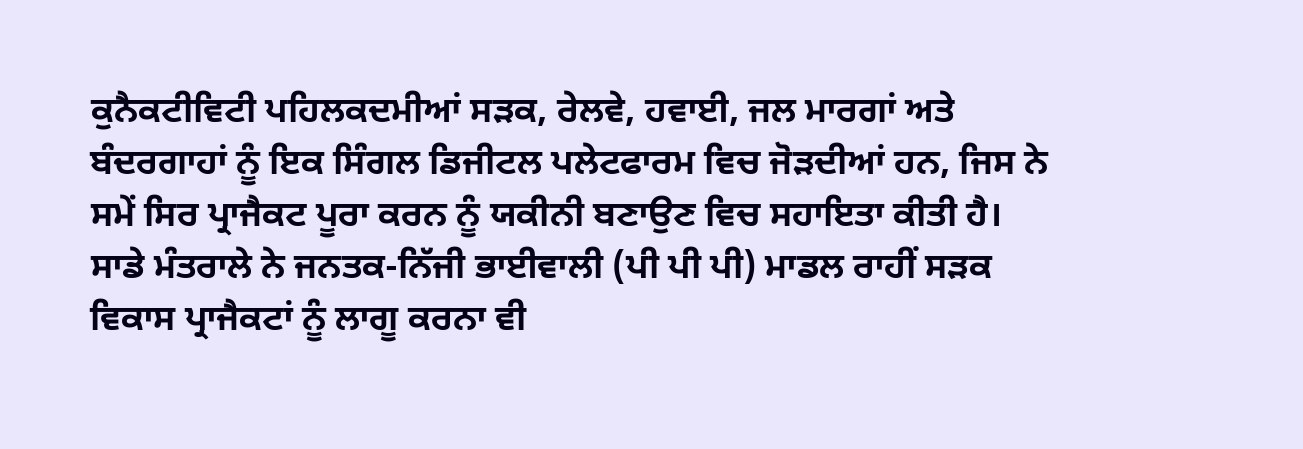ਕੁਨੈਕਟੀਵਿਟੀ ਪਹਿਲਕਦਮੀਆਂ ਸੜਕ, ਰੇਲਵੇ, ਹਵਾਈ, ਜਲ ਮਾਰਗਾਂ ਅਤੇ ਬੰਦਰਗਾਹਾਂ ਨੂੰ ਇਕ ਸਿੰਗਲ ਡਿਜੀਟਲ ਪਲੇਟਫਾਰਮ ਵਿਚ ਜੋੜਦੀਆਂ ਹਨ, ਜਿਸ ਨੇ ਸਮੇਂ ਸਿਰ ਪ੍ਰਾਜੈਕਟ ਪੂਰਾ ਕਰਨ ਨੂੰ ਯਕੀਨੀ ਬਣਾਉਣ ਵਿਚ ਸਹਾਇਤਾ ਕੀਤੀ ਹੈ। ਸਾਡੇ ਮੰਤਰਾਲੇ ਨੇ ਜਨਤਕ-ਨਿੱਜੀ ਭਾਈਵਾਲੀ (ਪੀ ਪੀ ਪੀ) ਮਾਡਲ ਰਾਹੀਂ ਸੜਕ ਵਿਕਾਸ ਪ੍ਰਾਜੈਕਟਾਂ ਨੂੰ ਲਾਗੂ ਕਰਨਾ ਵੀ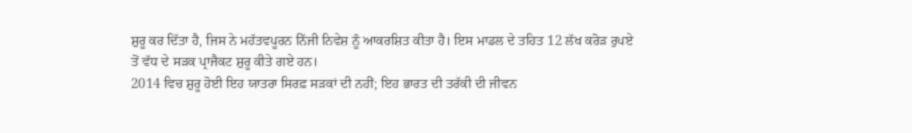ਸ਼ੁਰੂ ਕਰ ਦਿੱਤਾ ਹੈ, ਜਿਸ ਨੇ ਮਹੱਤਵਪੂਰਨ ਨਿੱਜੀ ਨਿਵੇਸ਼ ਨੂੰ ਆਕਰਸ਼ਿਤ ਕੀਤਾ ਹੈ। ਇਸ ਮਾਡਲ ਦੇ ਤਹਿਤ 12 ਲੱਖ ਕਰੋੜ ਰੁਪਏ ਤੋਂ ਵੱਧ ਦੇ ਸੜਕ ਪ੍ਰਾਜੈਕਟ ਸ਼ੁਰੂ ਕੀਤੇ ਗਏ ਹਨ।
2014 ਵਿਚ ਸ਼ੁਰੂ ਹੋਈ ਇਹ ਯਾਤਰਾ ਸਿਰਫ਼ ਸੜਕਾਂ ਦੀ ਨਹੀਂ; ਇਹ ਭਾਰਤ ਦੀ ਤਰੱਕੀ ਦੀ ਜੀਵਨ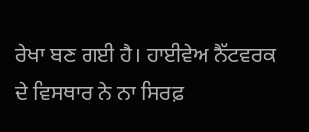ਰੇਖਾ ਬਣ ਗਈ ਹੈ। ਹਾਈਵੇਅ ਨੈੱਟਵਰਕ ਦੇ ਵਿਸਥਾਰ ਨੇ ਨਾ ਸਿਰਫ਼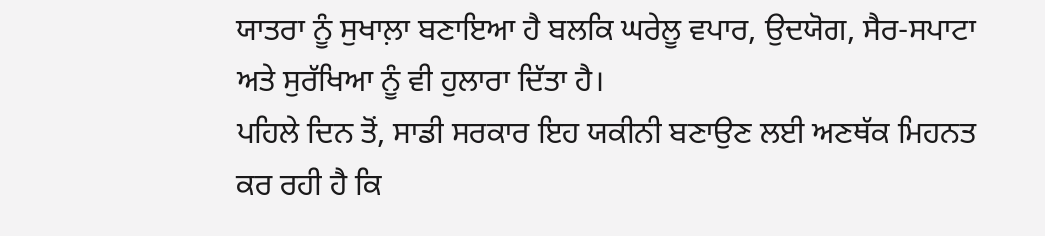ਯਾਤਰਾ ਨੂੰ ਸੁਖਾਲ਼ਾ ਬਣਾਇਆ ਹੈ ਬਲਕਿ ਘਰੇਲੂ ਵਪਾਰ, ਉਦਯੋਗ, ਸੈਰ-ਸਪਾਟਾ ਅਤੇ ਸੁਰੱਖਿਆ ਨੂੰ ਵੀ ਹੁਲਾਰਾ ਦਿੱਤਾ ਹੈ।
ਪਹਿਲੇ ਦਿਨ ਤੋਂ, ਸਾਡੀ ਸਰਕਾਰ ਇਹ ਯਕੀਨੀ ਬਣਾਉਣ ਲਈ ਅਣਥੱਕ ਮਿਹਨਤ ਕਰ ਰਹੀ ਹੈ ਕਿ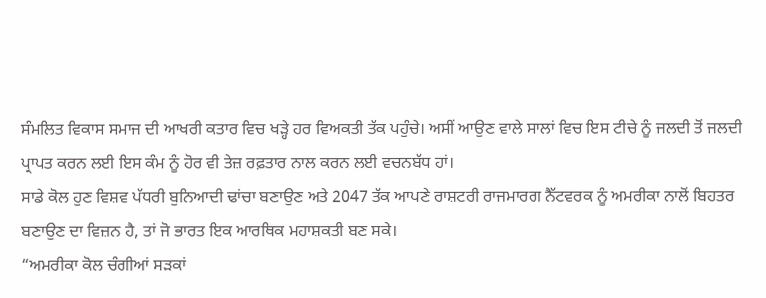ਸੰਮਲਿਤ ਵਿਕਾਸ ਸਮਾਜ ਦੀ ਆਖਰੀ ਕਤਾਰ ਵਿਚ ਖੜ੍ਹੇ ਹਰ ਵਿਅਕਤੀ ਤੱਕ ਪਹੁੰਚੇ। ਅਸੀਂ ਆਉਣ ਵਾਲੇ ਸਾਲਾਂ ਵਿਚ ਇਸ ਟੀਚੇ ਨੂੰ ਜਲਦੀ ਤੋਂ ਜਲਦੀ ਪ੍ਰਾਪਤ ਕਰਨ ਲਈ ਇਸ ਕੰਮ ਨੂੰ ਹੋਰ ਵੀ ਤੇਜ਼ ਰਫ਼ਤਾਰ ਨਾਲ ਕਰਨ ਲਈ ਵਚਨਬੱਧ ਹਾਂ।
ਸਾਡੇ ਕੋਲ ਹੁਣ ਵਿਸ਼ਵ ਪੱਧਰੀ ਬੁਨਿਆਦੀ ਢਾਂਚਾ ਬਣਾਉਣ ਅਤੇ 2047 ਤੱਕ ਆਪਣੇ ਰਾਸ਼ਟਰੀ ਰਾਜਮਾਰਗ ਨੈੱਟਵਰਕ ਨੂੰ ਅਮਰੀਕਾ ਨਾਲੋਂ ਬਿਹਤਰ ਬਣਾਉਣ ਦਾ ਵਿਜ਼ਨ ਹੈ, ਤਾਂ ਜੋ ਭਾਰਤ ਇਕ ਆਰਥਿਕ ਮਹਾਸ਼ਕਤੀ ਬਣ ਸਕੇ।
“ਅਮਰੀਕਾ ਕੋਲ ਚੰਗੀਆਂ ਸੜਕਾਂ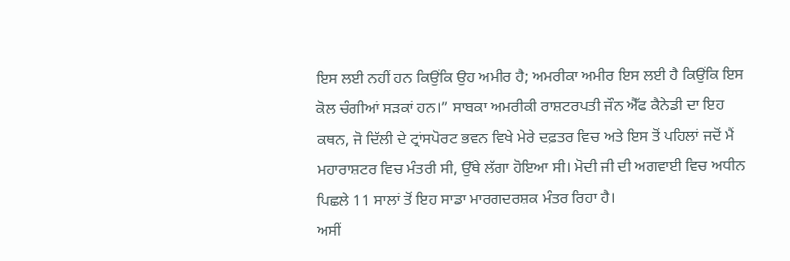ਇਸ ਲਈ ਨਹੀਂ ਹਨ ਕਿਉਂਕਿ ਉਹ ਅਮੀਰ ਹੈ; ਅਮਰੀਕਾ ਅਮੀਰ ਇਸ ਲਈ ਹੈ ਕਿਉਂਕਿ ਇਸ ਕੋਲ ਚੰਗੀਆਂ ਸੜਕਾਂ ਹਨ।” ਸਾਬਕਾ ਅਮਰੀਕੀ ਰਾਸ਼ਟਰਪਤੀ ਜੌਨ ਐੱਫ ਕੈਨੇਡੀ ਦਾ ਇਹ ਕਥਨ, ਜੋ ਦਿੱਲੀ ਦੇ ਟ੍ਰਾਂਸਪੋਰਟ ਭਵਨ ਵਿਖੇ ਮੇਰੇ ਦਫ਼ਤਰ ਵਿਚ ਅਤੇ ਇਸ ਤੋਂ ਪਹਿਲਾਂ ਜਦੋਂ ਮੈਂ ਮਹਾਰਾਸ਼ਟਰ ਵਿਚ ਮੰਤਰੀ ਸੀ, ਉੱਥੇ ਲੱਗਾ ਹੋਇਆ ਸੀ। ਮੋਦੀ ਜੀ ਦੀ ਅਗਵਾਈ ਵਿਚ ਅਧੀਨ ਪਿਛਲੇ 11 ਸਾਲਾਂ ਤੋਂ ਇਹ ਸਾਡਾ ਮਾਰਗਦਰਸ਼ਕ ਮੰਤਰ ਰਿਹਾ ਹੈ।
ਅਸੀਂ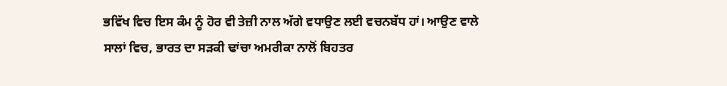ਭਵਿੱਖ ਵਿਚ ਇਸ ਕੰਮ ਨੂੰ ਹੋਰ ਵੀ ਤੇਜ਼ੀ ਨਾਲ ਅੱਗੇ ਵਧਾਉਣ ਲਈ ਵਚਨਬੱਧ ਹਾਂ। ਆਉਣ ਵਾਲੇ ਸਾਲਾਂ ਵਿਚ, ਭਾਰਤ ਦਾ ਸੜਕੀ ਢਾਂਚਾ ਅਮਰੀਕਾ ਨਾਲੋਂ ਬਿਹਤਰ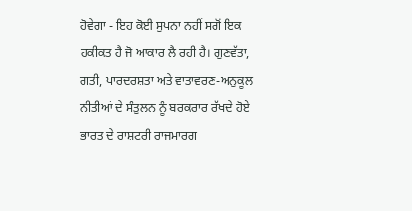ਹੋਵੇਗਾ - ਇਹ ਕੋਈ ਸੁਪਨਾ ਨਹੀਂ ਸਗੋਂ ਇਕ ਹਕੀਕਤ ਹੈ ਜੋ ਆਕਾਰ ਲੈ ਰਹੀ ਹੈ। ਗੁਣਵੱਤਾ, ਗਤੀ, ਪਾਰਦਰਸ਼ਤਾ ਅਤੇ ਵਾਤਾਵਰਣ-ਅਨੁਕੂਲ ਨੀਤੀਆਂ ਦੇ ਸੰਤੁਲਨ ਨੂੰ ਬਰਕਰਾਰ ਰੱਖਦੇ ਹੋਏ ਭਾਰਤ ਦੇ ਰਾਸ਼ਟਰੀ ਰਾਜਮਾਰਗ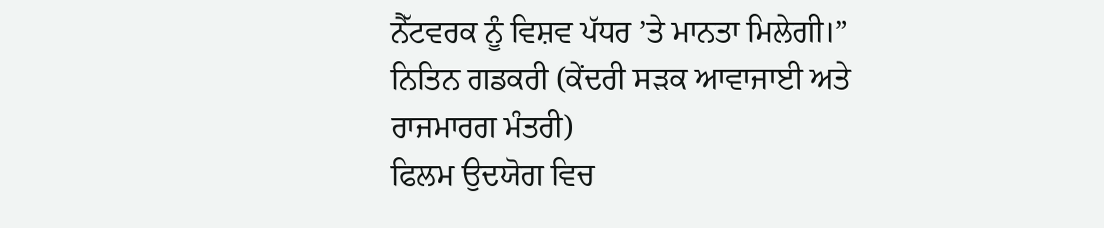ਨੈੱਟਵਰਕ ਨੂੰ ਵਿਸ਼ਵ ਪੱਧਰ ’ਤੇ ਮਾਨਤਾ ਮਿਲੇਗੀ।”
ਨਿਤਿਨ ਗਡਕਰੀ (ਕੇਂਦਰੀ ਸੜਕ ਆਵਾਜਾਈ ਅਤੇ ਰਾਜਮਾਰਗ ਮੰਤਰੀ)
ਫਿਲਮ ਉਦਯੋਗ ਵਿਚ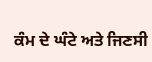ਕੰਮ ਦੇ ਘੰਟੇ ਅਤੇ ਜਿਣਸੀ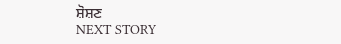ਸ਼ੋਸ਼ਣ
NEXT STORY